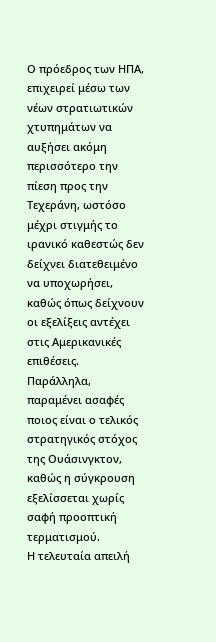Ο πρόεδρος των ΗΠΑ, επιχειρεί μέσω των νέων στρατιωτικών χτυπημάτων να αυξήσει ακόμη περισσότερο την πίεση προς την Τεχεράνη, ωστόσο μέχρι στιγμής το ιρανικό καθεστώς δεν δείχνει διατεθειμένο να υποχωρήσει, καθώς όπως δείχνουν οι εξελίξεις αντέχει στις Αμερικανικές επιθέσεις.
Παράλληλα, παραμένει ασαφές ποιος είναι ο τελικός στρατηγικός στόχος της Ουάσινγκτον, καθώς η σύγκρουση εξελίσσεται χωρίς σαφή προοπτική τερματισμού.
Η τελευταία απειλή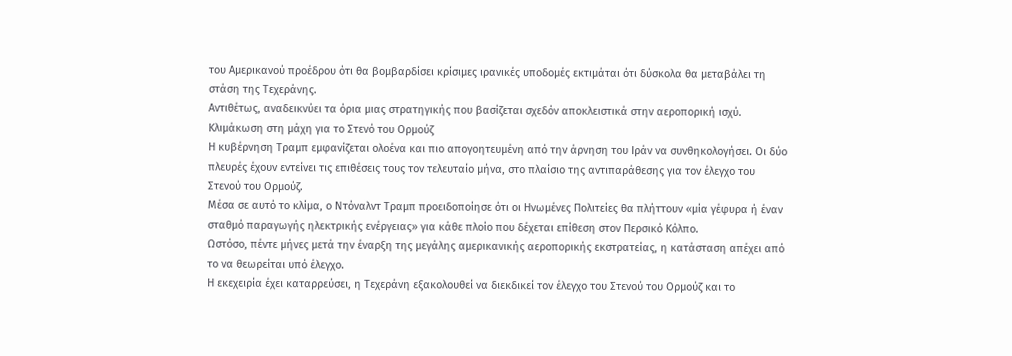του Αμερικανού προέδρου ότι θα βομβαρδίσει κρίσιμες ιρανικές υποδομές εκτιμάται ότι δύσκολα θα μεταβάλει τη στάση της Τεχεράνης.
Αντιθέτως, αναδεικνύει τα όρια μιας στρατηγικής που βασίζεται σχεδόν αποκλειστικά στην αεροπορική ισχύ.
Κλιμάκωση στη μάχη για το Στενό του Ορμούζ
Η κυβέρνηση Τραμπ εμφανίζεται ολοένα και πιο απογοητευμένη από την άρνηση του Ιράν να συνθηκολογήσει. Οι δύο πλευρές έχουν εντείνει τις επιθέσεις τους τον τελευταίο μήνα, στο πλαίσιο της αντιπαράθεσης για τον έλεγχο του Στενού του Ορμούζ.
Μέσα σε αυτό το κλίμα, ο Ντόναλντ Τραμπ προειδοποίησε ότι οι Ηνωμένες Πολιτείες θα πλήττουν «μία γέφυρα ή έναν σταθμό παραγωγής ηλεκτρικής ενέργειας» για κάθε πλοίο που δέχεται επίθεση στον Περσικό Κόλπο.
Ωστόσο, πέντε μήνες μετά την έναρξη της μεγάλης αμερικανικής αεροπορικής εκστρατείας, η κατάσταση απέχει από το να θεωρείται υπό έλεγχο.
Η εκεχειρία έχει καταρρεύσει, η Τεχεράνη εξακολουθεί να διεκδικεί τον έλεγχο του Στενού του Ορμούζ και το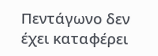Πεντάγωνο δεν έχει καταφέρει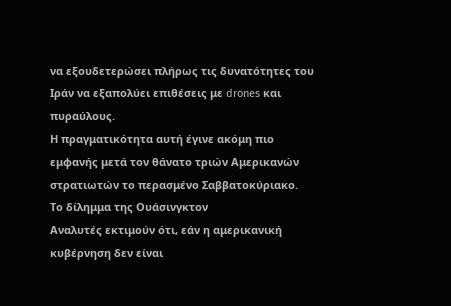να εξουδετερώσει πλήρως τις δυνατότητες του Ιράν να εξαπολύει επιθέσεις με drones και πυραύλους.
Η πραγματικότητα αυτή έγινε ακόμη πιο εμφανής μετά τον θάνατο τριών Αμερικανών στρατιωτών το περασμένο Σαββατοκύριακο.
Το δίλημμα της Ουάσινγκτον
Αναλυτές εκτιμούν ότι, εάν η αμερικανική κυβέρνηση δεν είναι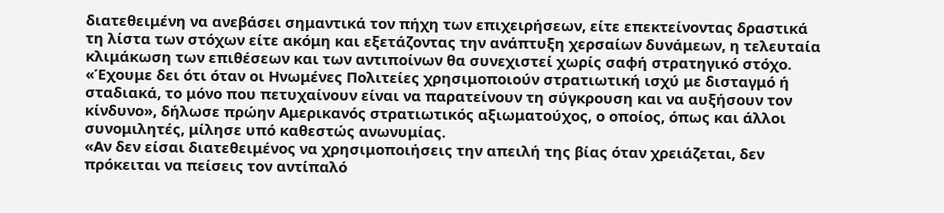διατεθειμένη να ανεβάσει σημαντικά τον πήχη των επιχειρήσεων, είτε επεκτείνοντας δραστικά τη λίστα των στόχων είτε ακόμη και εξετάζοντας την ανάπτυξη χερσαίων δυνάμεων, η τελευταία κλιμάκωση των επιθέσεων και των αντιποίνων θα συνεχιστεί χωρίς σαφή στρατηγικό στόχο.
«Έχουμε δει ότι όταν οι Ηνωμένες Πολιτείες χρησιμοποιούν στρατιωτική ισχύ με δισταγμό ή σταδιακά, το μόνο που πετυχαίνουν είναι να παρατείνουν τη σύγκρουση και να αυξήσουν τον κίνδυνο», δήλωσε πρώην Αμερικανός στρατιωτικός αξιωματούχος, ο οποίος, όπως και άλλοι συνομιλητές, μίλησε υπό καθεστώς ανωνυμίας.
«Αν δεν είσαι διατεθειμένος να χρησιμοποιήσεις την απειλή της βίας όταν χρειάζεται, δεν πρόκειται να πείσεις τον αντίπαλό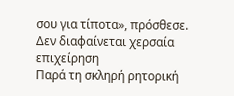σου για τίποτα», πρόσθεσε.
Δεν διαφαίνεται χερσαία επιχείρηση
Παρά τη σκληρή ρητορική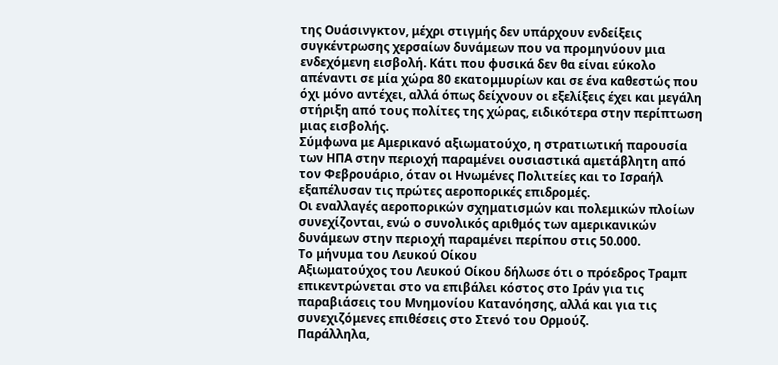της Ουάσινγκτον, μέχρι στιγμής δεν υπάρχουν ενδείξεις συγκέντρωσης χερσαίων δυνάμεων που να προμηνύουν μια ενδεχόμενη εισβολή. Κάτι που φυσικά δεν θα είναι εύκολο απέναντι σε μία χώρα 80 εκατομμυρίων και σε ένα καθεστώς που όχι μόνο αντέχει, αλλά όπως δείχνουν οι εξελίξεις έχει και μεγάλη στήριξη από τους πολίτες της χώρας, ειδικότερα στην περίπτωση μιας εισβολής.
Σύμφωνα με Αμερικανό αξιωματούχο, η στρατιωτική παρουσία των ΗΠΑ στην περιοχή παραμένει ουσιαστικά αμετάβλητη από τον Φεβρουάριο, όταν οι Ηνωμένες Πολιτείες και το Ισραήλ εξαπέλυσαν τις πρώτες αεροπορικές επιδρομές.
Οι εναλλαγές αεροπορικών σχηματισμών και πολεμικών πλοίων συνεχίζονται, ενώ ο συνολικός αριθμός των αμερικανικών δυνάμεων στην περιοχή παραμένει περίπου στις 50.000.
Το μήνυμα του Λευκού Οίκου
Αξιωματούχος του Λευκού Οίκου δήλωσε ότι ο πρόεδρος Τραμπ επικεντρώνεται στο να επιβάλει κόστος στο Ιράν για τις παραβιάσεις του Μνημονίου Κατανόησης, αλλά και για τις συνεχιζόμενες επιθέσεις στο Στενό του Ορμούζ.
Παράλληλα,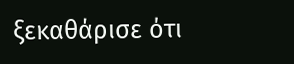ξεκαθάρισε ότι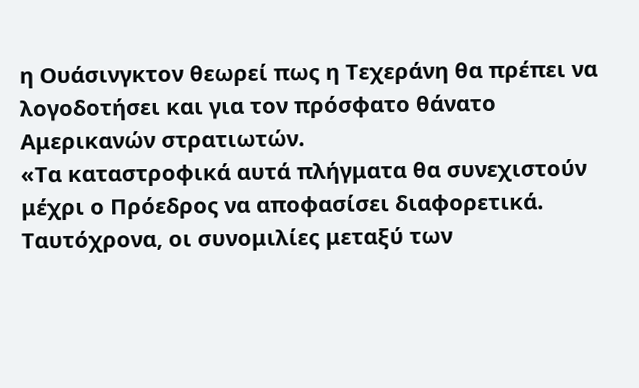η Ουάσινγκτον θεωρεί πως η Τεχεράνη θα πρέπει να λογοδοτήσει και για τον πρόσφατο θάνατο Αμερικανών στρατιωτών.
«Τα καταστροφικά αυτά πλήγματα θα συνεχιστούν μέχρι ο Πρόεδρος να αποφασίσει διαφορετικά. Ταυτόχρονα, οι συνομιλίες μεταξύ των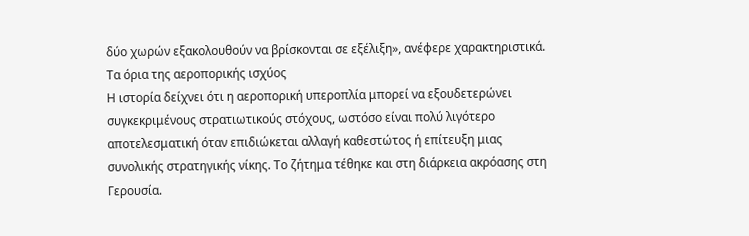δύο χωρών εξακολουθούν να βρίσκονται σε εξέλιξη», ανέφερε χαρακτηριστικά.
Τα όρια της αεροπορικής ισχύος
Η ιστορία δείχνει ότι η αεροπορική υπεροπλία μπορεί να εξουδετερώνει συγκεκριμένους στρατιωτικούς στόχους, ωστόσο είναι πολύ λιγότερο αποτελεσματική όταν επιδιώκεται αλλαγή καθεστώτος ή επίτευξη μιας συνολικής στρατηγικής νίκης. Το ζήτημα τέθηκε και στη διάρκεια ακρόασης στη Γερουσία.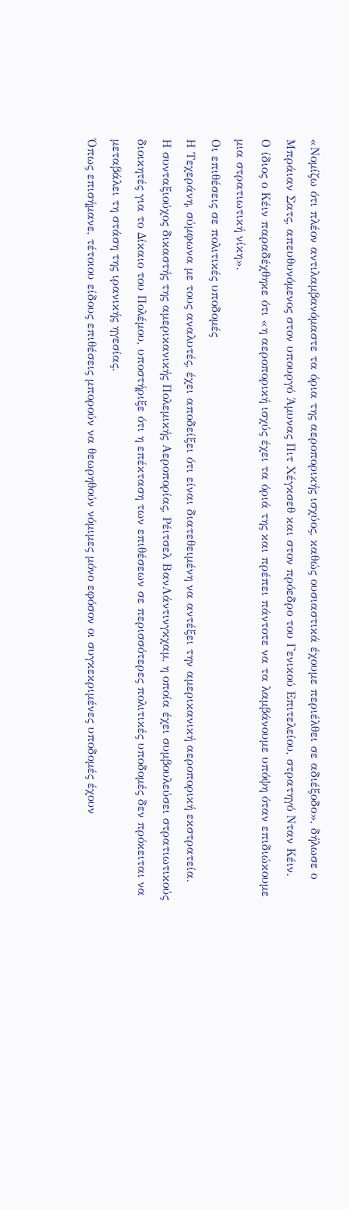«Νομίζω ότι πλέον αντιλαμβανόμαστε τα όρια της αεροπορικής ισχύος, καθώς ουσιαστικά έχουμε περιέλθει σε αδιέξοδο», δήλωσε ο Μπράιαν Σατς, απευθυνόμενος στον υπουργό Άμυνας Πιτ Χέγκσεθ και στον πρόεδρο του Γενικού Επιτελείου, στρατηγό Νταν Κέιν.
Ο ίδιος ο Κέιν παραδέχθηκε ότι «η αεροπορική ισχύς έχει τα όριά της και πρέπει πάντοτε να τα λαμβάνουμε υπόψη όταν επιδιώκουμε μια στρατιωτική νίκη».
Οι επιθέσεις σε πολιτικές υποδομές
Η Τεχεράνη, σύμφωνα με τους αναλυτές, έχει αποδείξει ότι είναι διατεθειμένη να αντέξει την αμερικανική αεροπορική εκστρατεία.
Η συνταξιούχος δικαστής της αμερικανικής Πολεμικής Αεροπορίας, Ρέιτσελ ΒανΛάντινγκχαμ, η οποία έχει συμβουλεύσει στρατιωτικούς διοικητές για το Δίκαιο του Πολέμου, υποστήριξε ότι η επέκταση των επιθέσεων σε περισσότερες πολιτικές υποδομές δεν πρόκειται να μεταβάλει τη στάση της ιρανικής ηγεσίας.
Όπως επισήμανε, τέτοιου είδους επιθέσεις μπορούν να θεωρηθούν νόμιμες μόνο εφόσον οι συγκεκριμένες υποδομές έχουν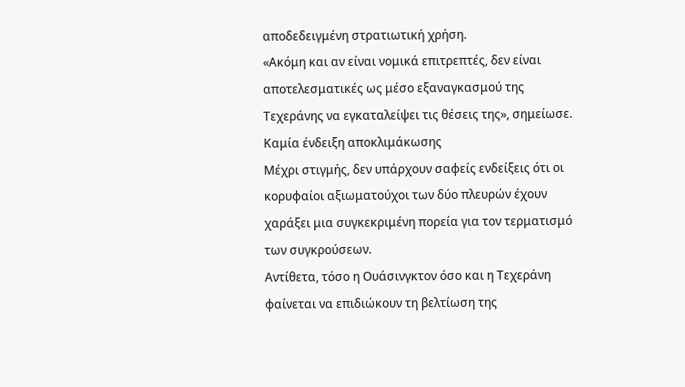αποδεδειγμένη στρατιωτική χρήση.
«Ακόμη και αν είναι νομικά επιτρεπτές, δεν είναι αποτελεσματικές ως μέσο εξαναγκασμού της Τεχεράνης να εγκαταλείψει τις θέσεις της», σημείωσε.
Καμία ένδειξη αποκλιμάκωσης
Μέχρι στιγμής, δεν υπάρχουν σαφείς ενδείξεις ότι οι κορυφαίοι αξιωματούχοι των δύο πλευρών έχουν χαράξει μια συγκεκριμένη πορεία για τον τερματισμό των συγκρούσεων.
Αντίθετα, τόσο η Ουάσινγκτον όσο και η Τεχεράνη φαίνεται να επιδιώκουν τη βελτίωση της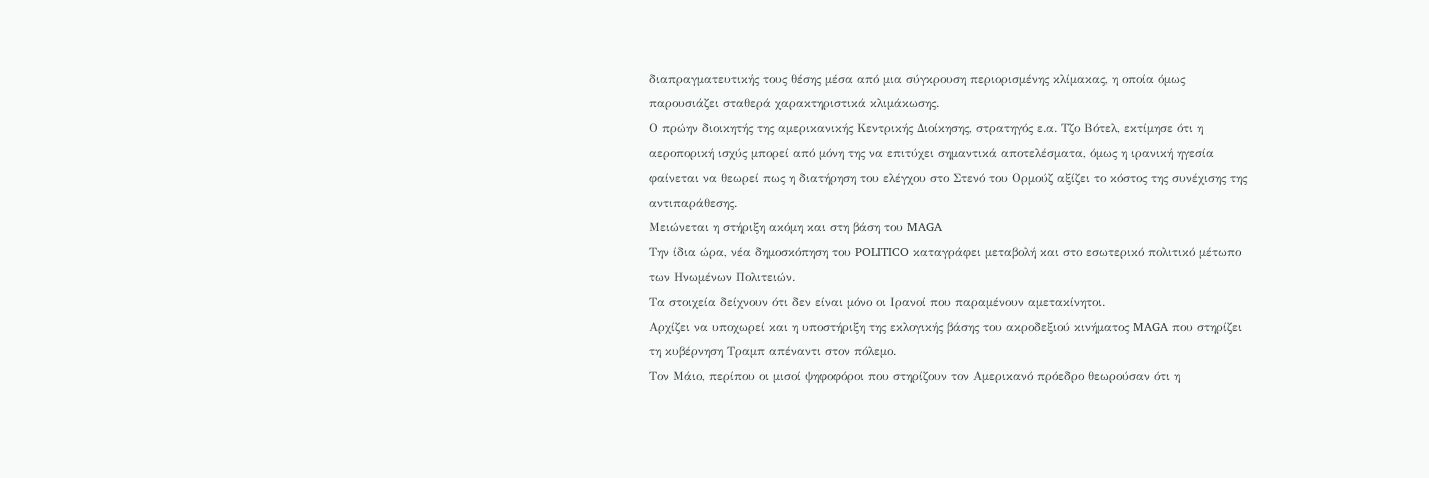διαπραγματευτικής τους θέσης μέσα από μια σύγκρουση περιορισμένης κλίμακας, η οποία όμως παρουσιάζει σταθερά χαρακτηριστικά κλιμάκωσης.
Ο πρώην διοικητής της αμερικανικής Κεντρικής Διοίκησης, στρατηγός ε.α. Τζο Βότελ, εκτίμησε ότι η αεροπορική ισχύς μπορεί από μόνη της να επιτύχει σημαντικά αποτελέσματα, όμως η ιρανική ηγεσία φαίνεται να θεωρεί πως η διατήρηση του ελέγχου στο Στενό του Ορμούζ αξίζει το κόστος της συνέχισης της αντιπαράθεσης.
Μειώνεται η στήριξη ακόμη και στη βάση του MAGA
Την ίδια ώρα, νέα δημοσκόπηση του POLITICO καταγράφει μεταβολή και στο εσωτερικό πολιτικό μέτωπο των Ηνωμένων Πολιτειών.
Τα στοιχεία δείχνουν ότι δεν είναι μόνο οι Ιρανοί που παραμένουν αμετακίνητοι.
Αρχίζει να υποχωρεί και η υποστήριξη της εκλογικής βάσης του ακροδεξιού κινήματος MAGA που στηρίζει τη κυβέρνηση Τραμπ απέναντι στον πόλεμο.
Τον Μάιο, περίπου οι μισοί ψηφοφόροι που στηρίζουν τον Αμερικανό πρόεδρο θεωρούσαν ότι η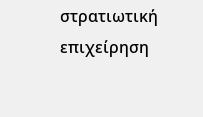στρατιωτική επιχείρηση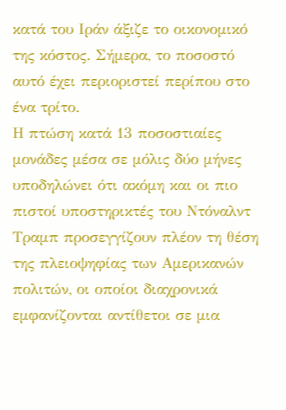κατά του Ιράν άξιζε το οικονομικό της κόστος. Σήμερα, το ποσοστό αυτό έχει περιοριστεί περίπου στο ένα τρίτο.
Η πτώση κατά 13 ποσοστιαίες μονάδες μέσα σε μόλις δύο μήνες υποδηλώνει ότι ακόμη και οι πιο πιστοί υποστηρικτές του Ντόναλντ Τραμπ προσεγγίζουν πλέον τη θέση της πλειοψηφίας των Αμερικανών πολιτών, οι οποίοι διαχρονικά εμφανίζονται αντίθετοι σε μια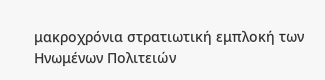μακροχρόνια στρατιωτική εμπλοκή των Ηνωμένων Πολιτειών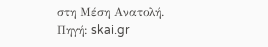στη Μέση Ανατολή.
Πηγή: skai.gr